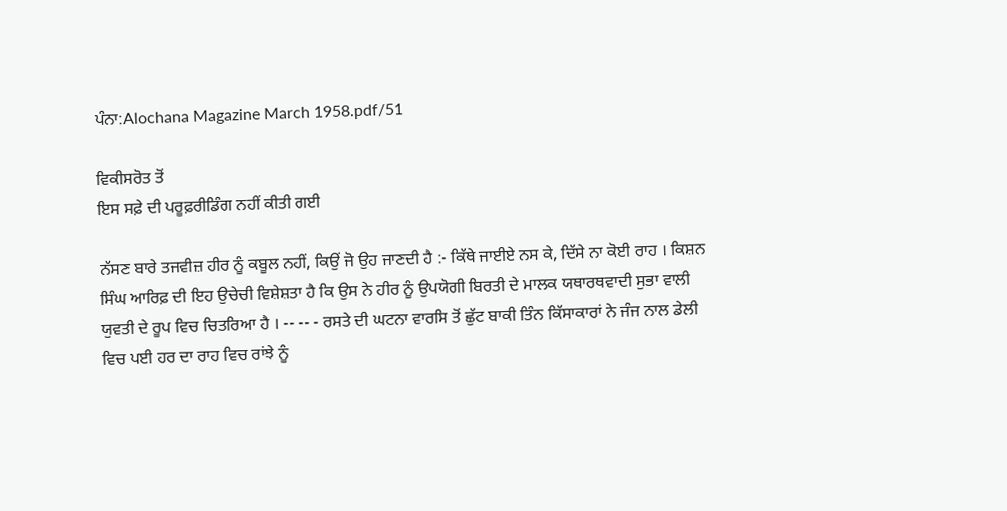ਪੰਨਾ:Alochana Magazine March 1958.pdf/51

ਵਿਕੀਸਰੋਤ ਤੋਂ
ਇਸ ਸਫ਼ੇ ਦੀ ਪਰੂਫ਼ਰੀਡਿੰਗ ਨਹੀਂ ਕੀਤੀ ਗਈ

ਨੱਸਣ ਬਾਰੇ ਤਜਵੀਜ਼ ਹੀਰ ਨੂੰ ਕਬੂਲ ਨਹੀਂ, ਕਿਉਂ ਜੋ ਉਹ ਜਾਣਦੀ ਹੈ :- ਕਿੱਥੇ ਜਾਈਏ ਨਸ ਕੇ, ਦਿੱਸੇ ਨਾ ਕੋਈ ਰਾਹ । ਕਿਸ਼ਨ ਸਿੰਘ ਆਰਿਫ਼ ਦੀ ਇਹ ਉਚੇਚੀ ਵਿਸ਼ੇਸ਼ਤਾ ਹੈ ਕਿ ਉਸ ਨੇ ਹੀਰ ਨੂੰ ਉਪਯੋਗੀ ਬਿਰਤੀ ਦੇ ਮਾਲਕ ਯਥਾਰਥਵਾਦੀ ਸੁਭਾ ਵਾਲੀ ਯੁਵਤੀ ਦੇ ਰੂਪ ਵਿਚ ਚਿਤਰਿਆ ਹੈ । -- -- - ਰਸਤੇ ਦੀ ਘਟਨਾ ਵਾਰਸਿ ਤੋਂ ਛੁੱਟ ਬਾਕੀ ਤਿੰਨ ਕਿੱਸਾਕਾਰਾਂ ਨੇ ਜੰਜ ਨਾਲ ਡੇਲੀ ਵਿਚ ਪਈ ਹਰ ਦਾ ਰਾਹ ਵਿਚ ਰਾਂਝੇ ਨੂੰ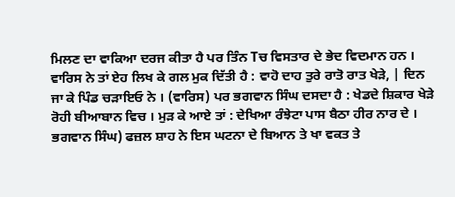ਮਿਲਣ ਦਾ ਵਾਕਿਆ ਦਰਜ ਕੀਤਾ ਹੈ ਪਰ ਤਿੰਨ Tਚ ਵਿਸਤਾਰ ਦੇ ਭੇਦ ਵਿਦਮਾਨ ਹਨ । ਵਾਰਿਸ ਨੇ ਤਾਂ ਏਹ ਲਿਖ ਕੇ ਗਲ ਮੁਕ ਦਿੱਤੀ ਹੈ : ਵਾਹੋ ਦਾਹ ਤੁਰੇ ਰਾਤੋ ਰਾਤ ਖੇੜੇ, | ਦਿਨ ਜਾ ਕੇ ਪਿੰਡ ਚੜਾਇਓ ਨੇ । (ਵਾਰਿਸ) ਪਰ ਭਗਵਾਨ ਸਿੰਘ ਦਸਦਾ ਹੈ : ਖੇਡਦੇ ਸ਼ਿਕਾਰ ਖੇੜੇ ਰੋਹੀ ਬੀਆਬਾਨ ਵਿਚ । ਮੁੜ ਕੇ ਆਏ ਤਾਂ : ਦੇਖਿਆ ਰੰਝੇਟਾ ਪਾਸ ਬੈਠਾ ਹੀਰ ਨਾਰ ਦੇ । ਭਗਵਾਨ ਸਿੰਘ) ਫਜ਼ਲ ਸ਼ਾਹ ਨੇ ਇਸ ਘਟਨਾ ਦੇ ਬਿਆਨ ਤੇ ਖਾ ਵਕਤ ਤੇ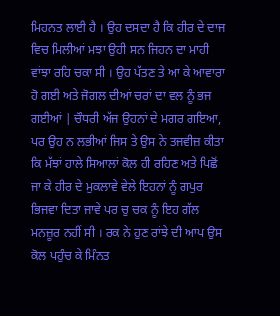ਮਿਹਨਤ ਲਾਈ ਹੈ । ਉਹ ਦਸਦਾ ਹੈ ਕਿ ਹੀਰ ਦੇ ਦਾਜ ਵਿਚ ਮਿਲੀਆਂ ਮਝਾ ਉਹੀ ਸਨ ਜਿਹਨ ਦਾ ਮਾਹੀ ਵਾਂਝਾ ਰਹਿ ਚਕਾ ਸੀ । ਉਹ ਪੱਤਣ ਤੇ ਆ ਕੇ ਆਵਾਰਾ ਹੋ ਗਈ ਅਤੇ ਜੋਗਲ ਦੀਆਂ ਚਰਾਂ ਦਾ ਵਲ ਨੂੰ ਭਜ ਗਈਆਂ | ਚੌਧਰੀ ਅੱਜ ਉਹਨਾਂ ਦੇ ਮਗਰ ਗਇਆ, ਪਰ ਉਹ ਨ ਲਭੀਆਂ ਜਿਸ ਤੇ ਉਸ ਨੇ ਤਜਵੀਜ਼ ਕੀਤਾ ਕਿ ਮੱਝਾਂ ਹਾਲੇ ਸਿਆਲਾਂ ਕੋਲ ਹੀ ਰਹਿਣ ਅਤੇ ਪਿਛੋਂ ਜਾ ਕੇ ਹੀਰ ਦੇ ਮੁਕਲਾਵੇ ਵੇਲੇ ਇਹਨਾਂ ਨੂੰ ਗਪੁਰ ਭਿਜਵਾ ਦਿਤਾ ਜਾਵੇ ਪਰ ਚੁ ਚਕ ਨੂੰ ਇਹ ਗੱਲ ਮਨਜ਼ੂਰ ਨਹੀਂ ਸੀ । ਰਕ ਨੇ ਹੁਣ ਰਾਂਝੇ ਦੀ ਆਪ ਉਸ ਕੋਲ ਪਹੁੰਚ ਕੇ ਮਿੰਨਤ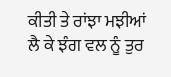ਕੀਤੀ ਤੇ ਰਾਂਝਾ ਮਝੀਆਂ ਲੈ ਕੇ ਝੰਗ ਵਲ ਨੂੰ ਤੁਰ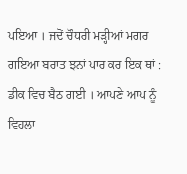ਪਇਆ । ਜਦੋਂ ਚੌਧਰੀ ਮੜ੍ਹੀਆਂ ਮਗਰ ਗਇਆ ਬਰਾਤ ਝਨਾਂ ਪਾਰ ਕਰ ਇਕ ਥਾਂ : ਡੀਕ ਵਿਚ ਬੈਠ ਗਈ । ਆਪਣੇ ਆਪ ਨੂੰ ਵਿਹਲਾ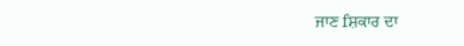ਜਾਣ fਸ਼ਕਾਰ ਦਾ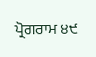ਪ੍ਰੋਗਰਾਮ ੪੯